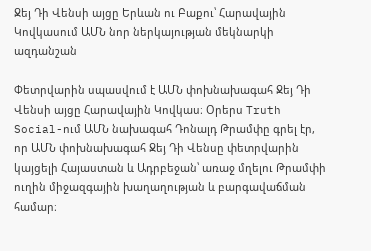Ջեյ Դի Վենսի այցը Երևան ու Բաքու՝ Հարավային Կովկասում ԱՄՆ նոր ներկայության մեկնարկի ազդանշան

Փետրվարին սպասվում է ԱՄՆ փոխնախագահ Ջեյ Դի Վենսի այցը Հարավային Կովկաս։ Օրերս Truth Social-ում ԱՄՆ նախագահ Դոնալդ Թրամփը գրել էր, որ ԱՄՆ փոխնախագահ Ջեյ Դի Վենսը փետրվարին կայցելի Հայաստան և Ադրբեջան՝ առաջ մղելու Թրամփի ուղին միջազգային խաղաղության և բարգավաճման համար։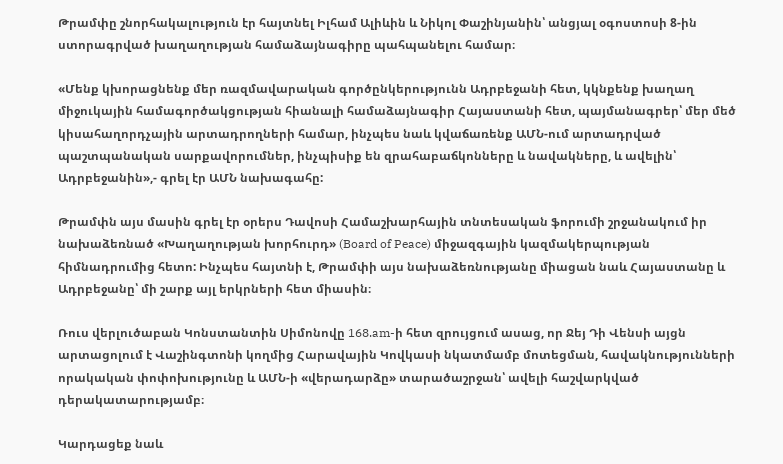Թրամփը շնորհակալություն էր հայտնել Իլհամ Ալիևին և Նիկոլ Փաշինյանին՝ անցյալ օգոստոսի 8-ին ստորագրված խաղաղության համաձայնագիրը պահպանելու համար։

«Մենք կխորացնենք մեր ռազմավարական գործընկերությունն Ադրբեջանի հետ, կկնքենք խաղաղ միջուկային համագործակցության հիանալի համաձայնագիր Հայաստանի հետ, պայմանագրեր՝ մեր մեծ կիսահաղորդչային արտադրողների համար, ինչպես նաև կվաճառենք ԱՄՆ-ում արտադրված պաշտպանական սարքավորումներ, ինչպիսիք են զրահաբաճկոնները և նավակները, և ավելին՝ Ադրբեջանին»,- գրել էր ԱՄՆ նախագահը:

Թրամփն այս մասին գրել էր օրերս Դավոսի Համաշխարհային տնտեսական ֆորումի շրջանակում իր նախաձեռնած «Խաղաղության խորհուրդ» (Board of Peace) միջազգային կազմակերպության հիմնադրումից հետո: Ինչպես հայտնի է, Թրամփի այս նախաձեռնությանը միացան նաև Հայաստանը և Ադրբեջանը՝ մի շարք այլ երկրների հետ միասին։

Ռուս վերլուծաբան Կոնստանտին Սիմոնովը 168.am-ի հետ զրույցում ասաց, որ Ջեյ Դի Վենսի այցն արտացոլում է Վաշինգտոնի կողմից Հարավային Կովկասի նկատմամբ մոտեցման, հավակնությունների որակական փոփոխությունը և ԱՄՆ-ի «վերադարձը» տարածաշրջան՝ ավելի հաշվարկված դերակատարությամբ։

Կարդացեք նաև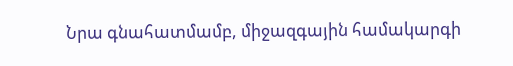Նրա գնահատմամբ, միջազգային համակարգի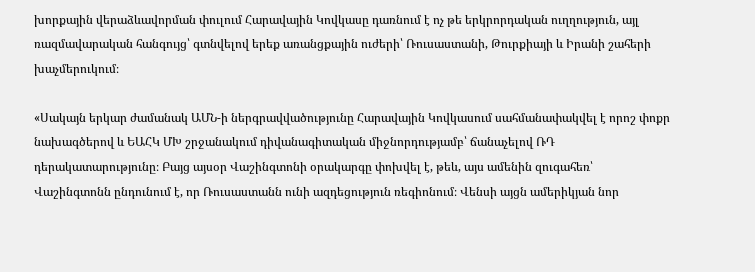խորքային վերաձևավորման փուլում Հարավային Կովկասը դառնում է ոչ թե երկրորդական ուղղություն, այլ ռազմավարական հանգույց՝ գտնվելով երեք առանցքային ուժերի՝ Ռուսաստանի, Թուրքիայի և Իրանի շահերի խաչմերուկում։

«Սակայն երկար ժամանակ ԱՄՆ-ի ներգրավվածությունը Հարավային Կովկասում սահմանափակվել է որոշ փոքր նախագծերով և ԵԱՀԿ ՄԽ շրջանակում դիվանագիտական միջնորդությամբ՝ ճանաչելով ՌԴ դերակատարությունը։ Բայց այսօր Վաշինգտոնի օրակարգը փոխվել է, թեև, այս ամենին զուգահեռ՝ Վաշինգտոնն ընդունում է, որ Ռուսաստանն ունի ազդեցություն ռեգիոնում։ Վենսի այցն ամերիկյան նոր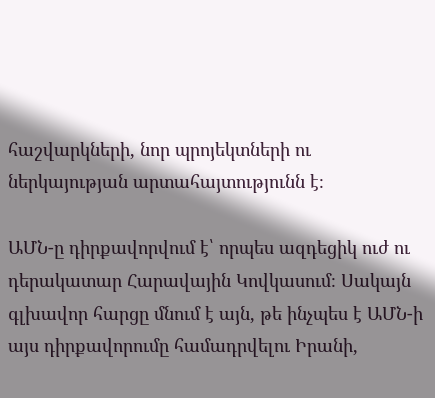հաշվարկների, նոր պրոյեկտների ու ներկայության արտահայտությունն է։

ԱՄՆ-ը դիրքավորվում է՝ որպես ազդեցիկ ուժ ու դերակատար Հարավային Կովկասում։ Սակայն գլխավոր հարցը մնում է այն, թե ինչպես է ԱՄՆ-ի այս դիրքավորումը համադրվելու Իրանի,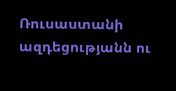Ռուսաստանի ազդեցությանն ու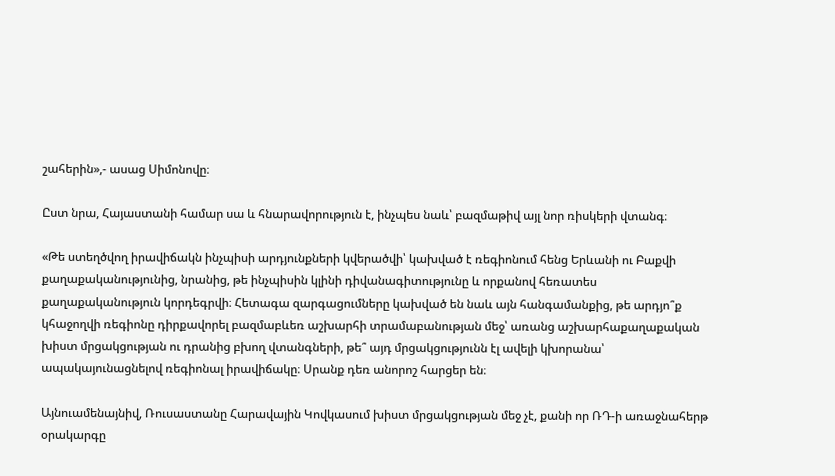շահերին»,- ասաց Սիմոնովը։

Ըստ նրա, Հայաստանի համար սա և հնարավորություն է, ինչպես նաև՝ բազմաթիվ այլ նոր ռիսկերի վտանգ։

«Թե ստեղծվող իրավիճակն ինչպիսի արդյունքների կվերածվի՝ կախված է ռեգիոնում հենց Երևանի ու Բաքվի քաղաքականությունից, նրանից, թե ինչպիսին կլինի դիվանագիտությունը և որքանով հեռատես քաղաքականություն կորդեգրվի։ Հետագա զարգացումները կախված են նաև այն հանգամանքից, թե արդյո՞ք կհաջողվի ռեգիոնը դիրքավորել բազմաբևեռ աշխարհի տրամաբանության մեջ՝ առանց աշխարհաքաղաքական խիստ մրցակցության ու դրանից բխող վտանգների, թե՞ այդ մրցակցությունն էլ ավելի կխորանա՝ ապակայունացնելով ռեգիոնալ իրավիճակը։ Սրանք դեռ անորոշ հարցեր են։

Այնուամենայնիվ, Ռուսաստանը Հարավային Կովկասում խիստ մրցակցության մեջ չէ, քանի որ ՌԴ-ի առաջնահերթ օրակարգը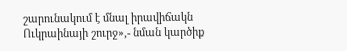շարունակում է մնալ իրավիճակն Ուկրաինայի շուրջ»,- նման կարծիք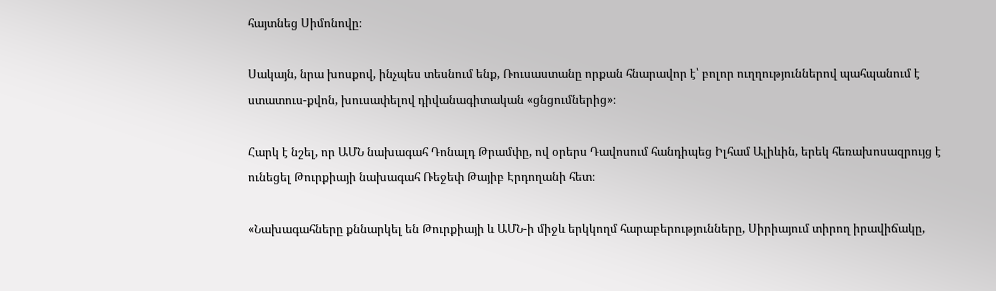հայտնեց Սիմոնովը։

Սակայն, նրա խոսքով, ինչպես տեսնում ենք, Ռուսաստանը որքան հնարավոր է՝ բոլոր ուղղություններով պահպանում է ստատուս-քվոն, խուսափելով դիվանագիտական «ցնցումներից»։

Հարկ է նշել, որ ԱՄՆ նախագահ Դոնալդ Թրամփը, ով օրերս Դավոսում հանդիպեց Իլհամ Ալիևին, երեկ հեռախոսազրույց է ունեցել Թուրքիայի նախագահ Ռեջեփ Թայիբ Էրդողանի հետ։

«Նախագահները քննարկել են Թուրքիայի և ԱՄՆ-ի միջև երկկողմ հարաբերությունները, Սիրիայում տիրող իրավիճակը,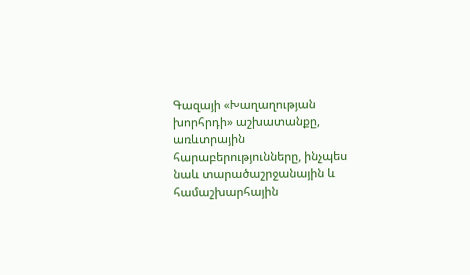Գազայի «Խաղաղության խորհրդի» աշխատանքը, առևտրային հարաբերությունները, ինչպես նաև տարածաշրջանային և համաշխարհային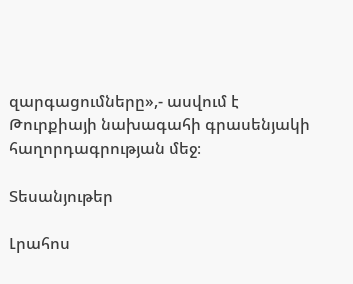զարգացումները»,- ասվում է Թուրքիայի նախագահի գրասենյակի հաղորդագրության մեջ։

Տեսանյութեր

Լրահոս